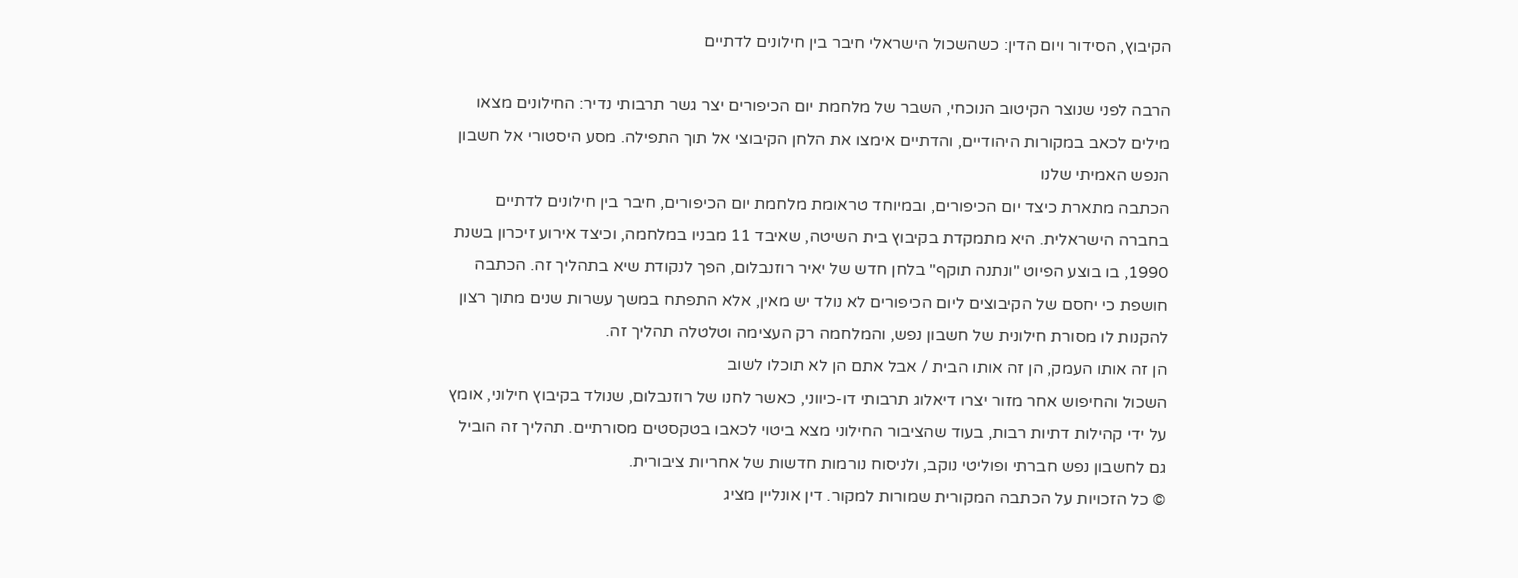הקיבוץ, הסידור ויום הדין: כשהשכול הישראלי חיבר בין חילונים לדתיים

הרבה לפני שנוצר הקיטוב הנוכחי, השבר של מלחמת יום הכיפורים יצר גשר תרבותי נדיר: החילונים מצאו מילים לכאב במקורות היהודיים, והדתיים אימצו את הלחן הקיבוצי אל תוך התפילה. מסע היסטורי אל חשבון הנפש האמיתי שלנו
הכתבה מתארת כיצד יום הכיפורים, ובמיוחד טראומת מלחמת יום הכיפורים, חיבר בין חילונים לדתיים בחברה הישראלית. היא מתמקדת בקיבוץ בית השיטה, שאיבד 11 מבניו במלחמה, וכיצד אירוע זיכרון בשנת 1990, בו בוצע הפיוט "ונתנה תוקף" בלחן חדש של יאיר רוזנבלום, הפך לנקודת שיא בתהליך זה. הכתבה חושפת כי יחסם של הקיבוצים ליום הכיפורים לא נולד יש מאין, אלא התפתח במשך עשרות שנים מתוך רצון להקנות לו מסורת חילונית של חשבון נפש, והמלחמה רק העצימה וטלטלה תהליך זה.
הן זה אותו העמק, הן זה אותו הבית / אבל אתם הן לא תוכלו לשוב
השכול והחיפוש אחר מזור יצרו דיאלוג תרבותי דו-כיווני, כאשר לחנו של רוזנבלום, שנולד בקיבוץ חילוני, אומץ על ידי קהילות דתיות רבות, בעוד שהציבור החילוני מצא ביטוי לכאבו בטקסטים מסורתיים. תהליך זה הוביל גם לחשבון נפש חברתי ופוליטי נוקב, ולניסוח נורמות חדשות של אחריות ציבורית.
© כל הזכויות על הכתבה המקורית שמורות למקור. דין אונליין מציג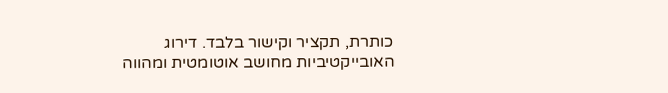כותרת, תקציר וקישור בלבד. דירוג האובייקטיביות מחושב אוטומטית ומהווה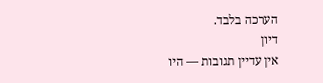הערכה בלבד.
דיון
אין עדיין תגובות — היו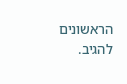הראשונים להגיב.